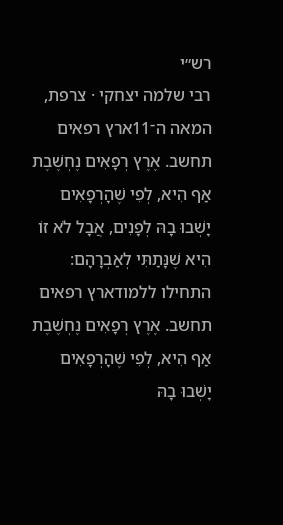רש״י
רבי שלמה יצחקי · צרפת, המאה ה־11ארץ רפאים תחשב. אֶרֶץ רְפָאִים נֶחְשֶׁבֶת אַף הִיא, לְפִי שֶׁהָרְפָאִים יָשְׁבוּ בָהּ לְפָנִים, אֲבָל לֹא זוֹ הִיא שֶׁנָּתַתִּי לְאַבְרָהָם:
התחילו ללמודארץ רפאים תחשב. אֶרֶץ רְפָאִים נֶחְשֶׁבֶת אַף הִיא, לְפִי שֶׁהָרְפָאִים יָשְׁבוּ בָהּ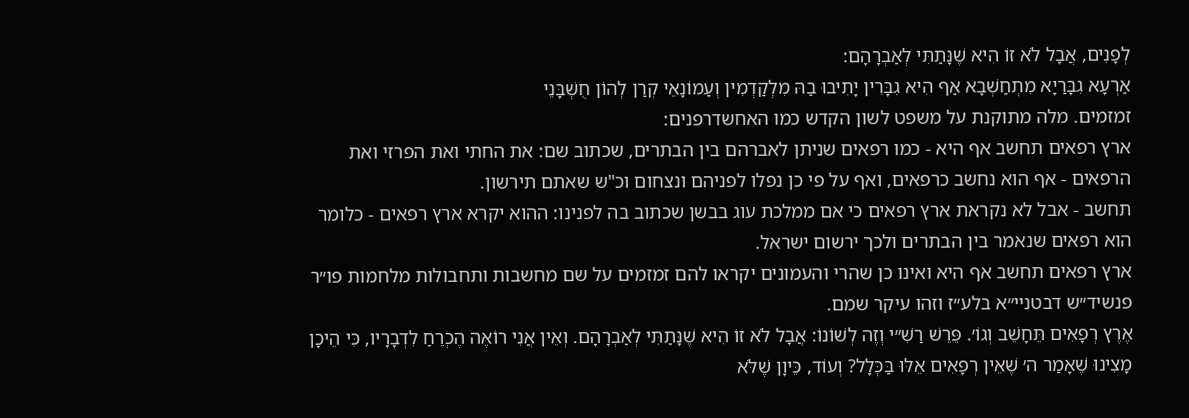לְפָנִים, אֲבָל לֹא זוֹ הִיא שֶׁנָּתַתִּי לְאַבְרָהָם:
אַרְעָא גִבָּרַיָא מִתְחַשְׁבָא אַף הִיא גִבָּרִין יָתִיבוּ בַהּ מִלְקַדְמִין וְעַמוֹנָאֵי קְרַן לְהוֹן חֻשְׁבָּנֵי
זמזמים. מלה מתוקנת על משפט לשון הקדש כמו האחשדרפנים:
ארץ רפאים תחשב אף היא - כמו רפאים שניתן לאברהם בין הבתרים, שכתוב שם: את החתי ואת הפרזי ואת הרפאים - אף הוא נחשב כרפאים, ואף על פי כן נפלו לפניהם ונצחום וכ"ש שאתם תירשון.
תחשב - אבל לא נקראת ארץ רפאים כי אם ממלכת עוג בבשן שכתוב בה לפנינו: ההוא יקרא ארץ רפאים - כלומר הוא רפאים שנאמר בין הבתרים ולכך ירשום ישראל.
ארץ רפאים תחשב אף היא ואינו כן שהרי והעמונים יקראו להם זמזמים על שם מחשבות ותחבולות מלחמות פו״ר פנשיד״ש דבטניי״א בלע״ז וזהו עיקר שמם.
אֶרֶץ רְפָאִים תֵּחָשֵׁב וְגוֹ׳. פֵּרֵשׁ רַשִׁ״י וְזֶה לְשׁוֹנוֹ: אֲבָל לֹא זוֹ הִיא שֶׁנָּתַתִּי לְאַבְרָהָם. וְאֵין אֲנִי רוֹאֶה הֶכְרֵחַ לִדְבָרָיו, כִּי הֵיכָן מָצִינוּ שֶׁאָמַר ה׳ שֶׁאֵין רְפָאִים אֵלּוּ בַּכְּלָל? וְעוֹד, כֵּיוָן שֶׁלֹּא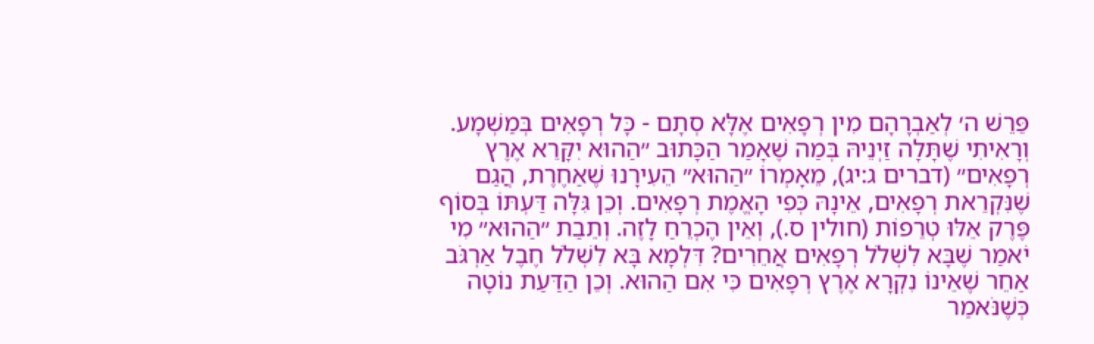פֵּרֵשׁ ה׳ לְאַבְרָהָם מִין רְפָאִים אֶלָּא סְתָם - כָּל רְפָאִים בְּמַשְׁמָע. וְרָאִיתִי שֶׁתָּלָה זַיְנֵיהּ בְּמַה שֶׁאָמַר הַכָּתוּב ״הַהוּא יִקָּרֵא אֶרֶץ רְפָאִים״ (דברים ג:יג), מֵאָמְרוֹ ״הַהוּא״ הֵעִירָנוּ שֶׁאַחֶרֶת, הֲגַם שֶׁנִּקְרֵאת רְפָאִים, אֵינָהּ כְּפִי הָאֱמֶת רְפָאִים. וְכֵן גִּלָּה דַּעְתּוֹ בְּסוֹף פֶּרֶק אֵלּוּ טְרֵפוֹת (חולין ס.), וְאֵין הֶכְרֵחַ לָזֶה. וְתֵבַת ״הַהוּא״ מִי יֹאמַר שֶׁבָּא לִשְׁלֹל רְפָאִים אֲחֵרִים? דִּלְמָא בָּא לִשְׁלֹל חֶבֶל אַרְגֹּב אַחֵר שֶׁאֵינוֹ נִקְרָא אֶרֶץ רְפָאִים כִּי אִם הַהוּא. וְכֵן הַדַּעַת נוֹטָה כְּשֶׁנֹּאמַר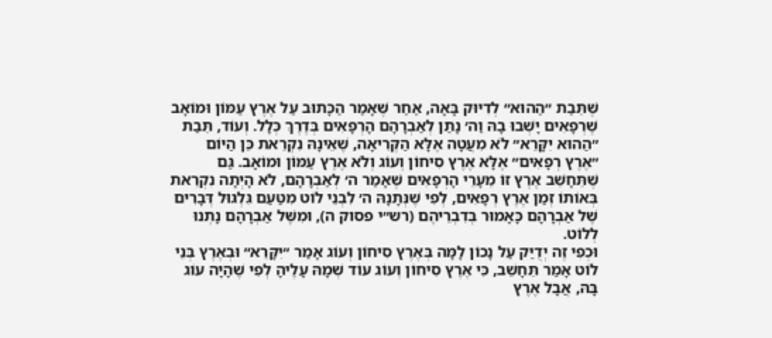שֶׁתֵּבַת ״הַהוּא״ לְדִיּוּק בָּאָה, אַחַר שֶׁאָמַר הַכָּתוּב עַל אֶרֶץ עַמּוֹן וּמוֹאָב שֶׁרְפָאִים יָשְׁבוּ בָהּ וַה׳ נָתַן לְאַבְרָהָם הָרְפָאִים בְּדֶרֶךְ כְּלָל. וְעוֹד, תֵּבַת ״הַהוּא יִקָּרֵא״ לֹא מִעֲטָה אֶלָּא הַקְּרִיאָה, שֶׁאֵינָהּ נִקְרֵאת כֵּן הַיּוֹם ״אֶרֶץ רְפָאִים״ אֶלָּא אֶרֶץ סִיחוֹן וְעוֹג וְלֹא אֶרֶץ עַמּוֹן וּמוֹאָב. גַּם שֶׁתֵּחָשֵׁב אֶרֶץ זוֹ מֵעָרֵי הָרְפָאִים שֶׁאָמַר ה׳ לְאַבְרָהָם, לֹא הָיְתָה נִקְרֵאת בְּאוֹתוֹ זְמַן אֶרֶץ רְפָאִים, לְפִי שֶׁנְּתָנָהּ ה׳ לִבְנֵי לוֹט מִטַּעַם גִּלְגּוּל דְּבָרִים שֶׁל אַבְרָהָם כָּאָמוּר בְּדִבְרֵיהֶם (רש״י פסוק ה), וּמִשֶּׁל אַבְרָהָם נָתְנוּ לְלוֹט.
וּכְפִי זֶה יְדֻיַּק עַל נָכוֹן לָמָּה בְּאֶרֶץ סִיחוֹן וְעוֹג אָמַר ״יִקָּרֵא״ וּבְאֶרֶץ בְּנֵי לוֹט אָמַר תֵּחָשֵׁב, כִּי אֶרֶץ סִיחוֹן וְעוֹג עוֹד שְׁמָהּ עָלֶיהָ לְפִי שֶׁהָיָה עוֹג בָּהּ, אֲבָל אֶרֶץ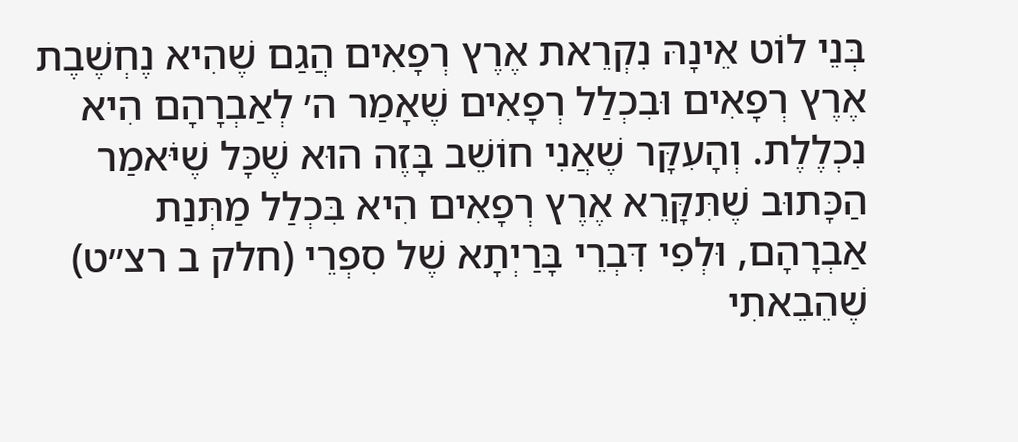בְּנֵי לוֹט אֵינָהּ נִקְרֵאת אֶרֶץ רְפָאִים הֲגַם שֶׁהִיא נֶחְשֶׁבֶת אֶרֶץ רְפָאִים וּבִכְלַל רְפָאִים שֶׁאָמַר ה׳ לְאַבְרָהָם הִיא נִכְלֶלֶת. וְהָעִקָּר שֶׁאֲנִי חוֹשֵׁב בָּזֶה הוּא שֶׁכָּל שֶׁיֹּאמַר הַכָּתוּב שֶׁתִּקָּרֵא אֶרֶץ רְפָאִים הִיא בִּכְלַל מַתְּנַת אַבְרָהָם, וּלְפִי דִּבְרֵי בָּרַיְתָא שֶׁל סִפְרֵי (חלק ב רצ״ט) שֶׁהֵבֵאתִי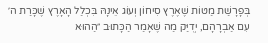בְּפָרָשַׁת מַטּוֹת שֶׁאֶרֶץ סִיחוֹן וְעוֹג אֵינָהּ בִּכְלַל הָאָרֶץ שֶׁכָּרַת ה׳ עִם אַבְרָהָם, יְדֻיַּק מַה שֶׁאָמַר הַכָּתוּב ״הַהוּא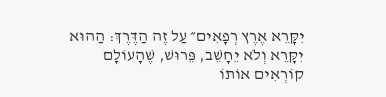יִקָּרֵא אֶרֶץ רְפָאִים״ עַל זֶה הַדֶּרֶךְ: הַהוּא יִקָּרֵא וְלֹא יֵחָשֵׁב, פֵּרוּשׁ, שֶׁהָעוֹלָם קוֹרְאִים אוֹתוֹ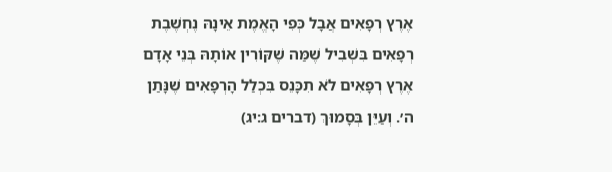אֶרֶץ רְפָאִים אֲבָל כְּפִי הָאֱמֶת אֵינָהּ נֶחְשֶׁבֶת רְפָאִים בִּשְׁבִיל שֶׁמַּה שֶׁקּוֹרִין אוֹתָהּ בְּנֵי אָדָם אֶרֶץ רְפָאִים לֹא תִכָּנֵס בִּכְלַל הָרְפָאִים שֶׁנָּתַן ה׳. וְעַיֵּן בְּסָמוּךְ (דברים ג:יג)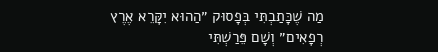מַה שֶׁכָּתַבְתִּי בְּפָסוּק ״הַהוּא יִקָּרֵא אֶרֶץ רְפָאִים״ וְשָׁם פֵּרַשְׁתִּי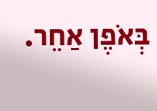בְּאֹפֶן אַחֵר.